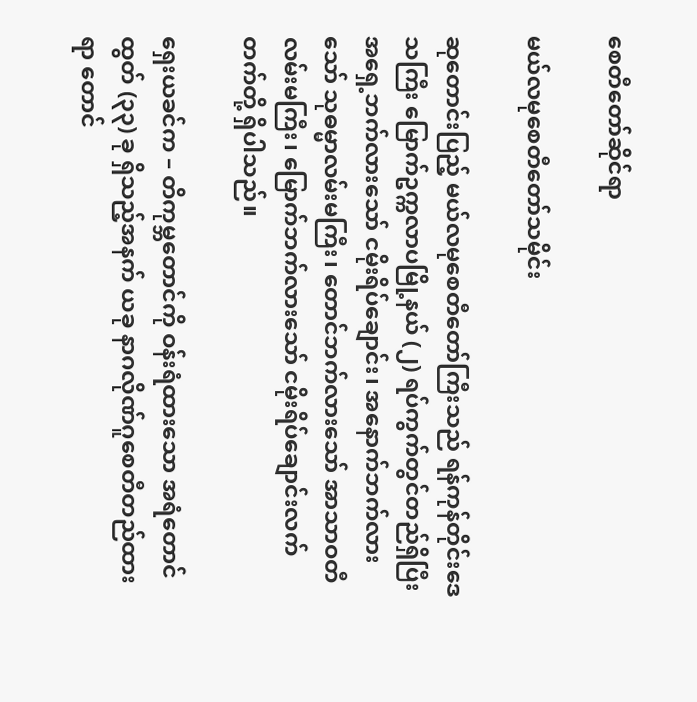စေတီတော်ဆိုင်ရာ

မယ်လမုစေတီတော်သမိုင်း

ဆုတောင်းပြည့် မယ်လမုစေတီတော်ကြီးသည် ရန်ကုန်တိုင်းဒေသကြီး မြောက်ဥက္ကလာပမြို့နယ် (၂) ရပ်ကွက်တွင်တည်ရှိပြီး အရှေ့ဘက်လားသော် ငမိုးရိပ်ချောင်း၊ အနောက်ဘက်လားသော် သုဓမ္မာလမ်းမကြီး၊ တောင်ဘက်လားသော် အာသာဝတီလမ်းမကြီး၊ မြောက်ဘက်လားသော် ငမိုးရိပ်ချောင်းလက်တက်တို့ ရှိပါသည်။

ရှေးယခင်က – တိကုမ္ဘတောင်ကို ဝန်းရံထားသော အရံတောင်ထွတ် (၃၃) ခု ရှိသည့်အနက် ယခု နာဂလိုဏ်ဂူစေတီတည်ထားရာ တောင်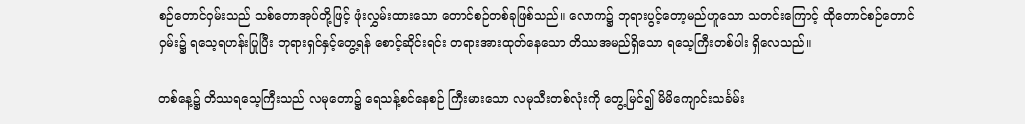စဉ်တောင်ဝှမ်းသည် သစ်တောအုပ်တို့ဖြင့် ဖုံးလွှမ်းထားသော တောင်စဉ်တစ်ခုဖြစ်သည်။ လောက၌ ဘုရားပွင့်တော့မည်ဟူသော သတင်းကြောင့် ထိုတောင်စဉ်တောင်ဝှမ်း၌ ရသေ့ရဟန်းပြုပြီး ဘုရားရှင်နှင့်တွေ့ရန် စောင့်ဆိုင်းရင်း တရားအားထုတ်နေသော တိဿအမည်ရှိသော ရသေ့ကြီးတစ်ပါး ရှိလေသည်။

တစ်နေ့၌ တိဿရသေ့ကြီးသည် လမုတော၌ ရေသန့်စင်နေစဉ် ကြီးမားသော လမုသီးတစ်လုံးကို တွေ့မြင်၍ မိမိကျောင်းသင်္ခမ်း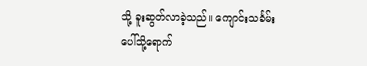သို့ ခူးဆွတ်လာခဲ့သည်။ ကျောင်းသင်္ခမ်း ပေါ်သို့ရောက်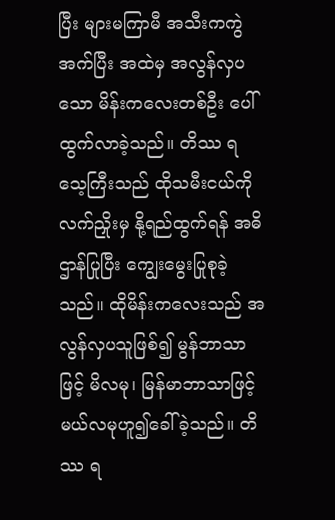ပြီး များမကြာမီ အသီးကကွဲအက်ပြီး အထဲမှ အလွန်လှပသော မိန်းကလေးတစ်ဦး ပေါ်ထွက်လာခဲ့သည်။ တိဿ ရသေ့ကြီးသည် ထိုသမီးငယ်ကို လက်ညှိုးမှ နို့ရည်ထွက်ရန် အဓိဌာန်ပြုပြီး ကျွေးမွေးပြုစုခဲ့သည်။ ထိုမိန်းကလေးသည် အလွန်လှပသူဖြစ်၍ မွန်ဘာသာဖြင့် မိလမု၊ မြန်မာဘာသာဖြင့် မယ်လမုဟူ၍ခေါ်ခဲ့သည်။ တိဿ ရ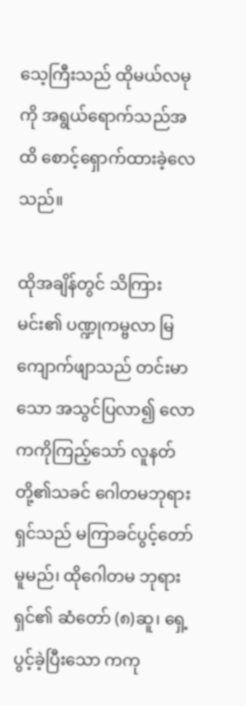သေ့ကြီးသည် ထိုမယ်လမုကို အရွယ်ရောက်သည်အထိ စောင့်ရှောက်ထားခဲ့လေသည်။

ထိုအချိန်တွင် သိကြားမင်း၏ ပဏ္ဍုကမ္ဗလာ မြကျောက်ဖျာသည် တင်းမာသော အသွင်ပြလာ၍ လောကကိုကြည့်သော် လူနတ်တို့၏သခင် ဂေါတမဘုရားရှင်သည် မကြာခင်ပွင့်တော်မူမည်၊ ထိုဂေါတမ ဘုရားရှင်၏ ဆံတော် (၈)ဆူ၊ ရှေ့ပွင့်ခဲ့ပြီးသော ကကု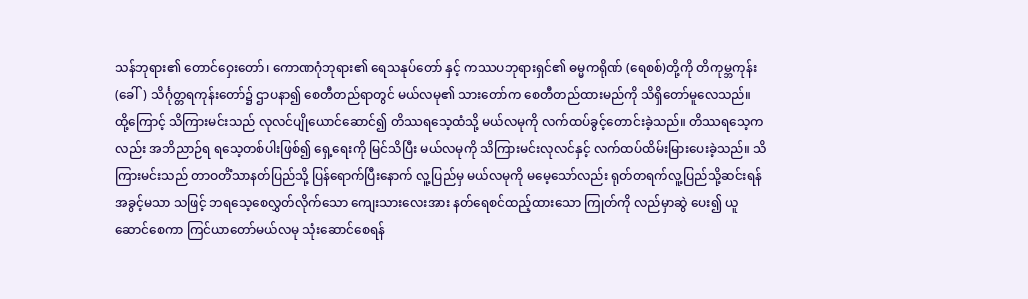သန်ဘုရား၏ တောင်ဝှေးတော်၊ ကောဏဂုံဘုရား၏ ရေသနုပ်တော် နှင့် ကဿပဘုရားရှင်၏ ဓမ္မကရိုဏ် (ရေစစ်)တို့ကို တိကုမ္ဘကုန်း (ခေါ်) သိင်္ဂုတ္တရကုန်းတော်၌ ဌာပနာ၍ စေတီတည်ရာတွင် မယ်လမု၏ သားတော်က စေတီတည်ထားမည်ကို သိရှိတော်မူလေသည်။
ထို့ကြောင့် သိကြားမင်းသည် လုလင်ပျိုယောင်ဆောင်၍ တိဿရသေ့ထံသို့ မယ်လမုကို လက်ထပ်ခွင့်တောင်းခဲ့သည်။ တိဿရသေ့ကလည်း အဘိညာဉ်ရ ရသေ့တစ်ပါးဖြစ်၍ ရှေ့ရေးကို မြင်သိပြီး မယ်လမုကို သိကြားမင်းလုလင်နှင့် လက်ထပ်ထိမ်းမြားပေးခဲ့သည်။ သိကြားမင်းသည် တာဝတိံသာနတ်ပြည်သို့ ပြန်ရောက်ပြီးနောက် လူ့ပြည်မှ မယ်လမုကို မမေ့သော်လည်း ရုတ်တရက်လူ့ပြည်သို့ဆင်းရန် အခွင့်မသာ သဖြင့် ဘရသေ့စေလွှတ်လိုက်သော ကျေးသားလေးအား နတ်ရေစင်ထည့်ထားသော ကြုတ်ကို လည်မှာဆွဲ ပေး၍ ယူဆောင်စေကာ ကြင်ယာတော်မယ်လမု သုံးဆောင်စေရန်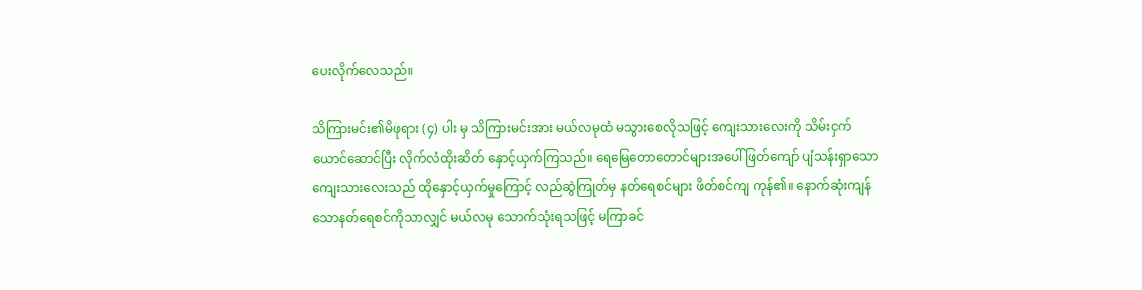ပေးလိုက်လေသည်။

သိကြားမင်း၏မိဖုရား (၄) ပါး မှ သိကြားမင်းအား မယ်လမုထံ မသွားစေလိုသဖြင့် ကျေးသားလေးကို သိမ်းငှက်ယောင်ဆောင်ပြီး လိုက်လံထိုးဆိတ် နှောင့်ယှက်ကြသည်။ ရေမြေတောတောင်များအပေါ် ဖြတ်ကျော် ပျံသန်းရှာသော ကျေးသားလေးသည် ထိုနှောင့်ယှက်မှုကြောင့် လည်ဆွဲကြုတ်မှ နတ်ရေစင်များ ဖိတ်စင်ကျ ကုန်၏။ နောက်ဆုံးကျန်သောနတ်ရေစင်ကိုသာလျှင် မယ်လမု သောက်သုံးရသဖြင့် မကြာခင်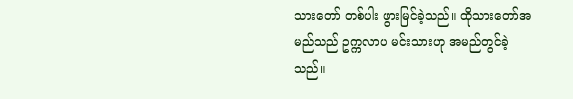သားတော် တစ်ပါး ဖွားမြင်ခဲ့သည်။ ထိုသားတော်အမည်သည် ဥက္ကလာပ မင်းသားဟု အမည်တွင်ခဲ့သည်။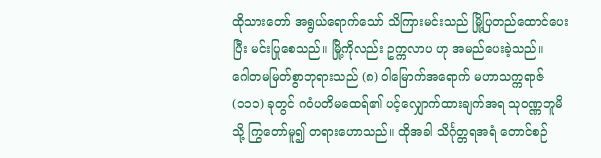ထိုသားတော် အရွယ်ရောက်သော် သိကြားမင်းသည် မြို့ပြတည်ထောင်ပေးပြီး မင်းပြုစေသည်။ မြို့ကိုလည်း ဥက္ကလာပ ဟု အမည်ပေးခဲ့သည်။
ဂေါတမမြတ်စွာဘုရားသည် (၈) ဝါမြောက်အရောက် မဟာသက္ကရာဇ် (၁၁၁) ခုတွင် ဂဝံပတိမထေရ်၏ ပင့်လျှောက်ထားချက်အရ သုဝဏ္ဏဘူမိသို့ ကြွတော်မူ၍ တရားဟောသည်။ ထိုအခါ သိင်္ဂုတ္တရအရံ တောင်စဉ်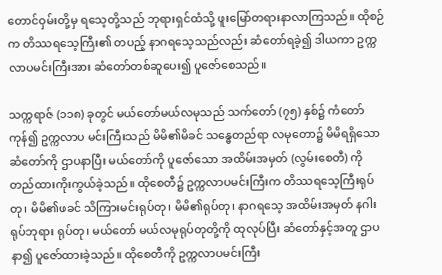တောင်ဝှမ်းတို့မှ ရသေ့တို့သည် ဘုရားရှင်ထံသို့ ဖူးမြော်တရားနာလာကြသည်။ ထိုစဉ်က တိဿရသေ့ကြီး၏ တပည့် နာဂရသေ့သည်လည်း ဆံတော်ရခဲ့၍ ဒါယကာ ဥက္ကလာပမင်းကြီးအား ဆံတော်တစ်ဆူပေး၍ ပူဇော်စေသည်။

သက္ကရာဇ် (၁၁၈) ခုတွင် မယ်တော်မယ်လမုသည် သက်တော် (၇၅) နှစ်၌ ကံတော်ကုန်၍ ဥက္ကလာပ မင်းကြီးသည် မိမိ၏မိခင် သန္ဓေတည်ရာ လမုတော၌ မိမိရရှိသော ဆံတော်ကို ဌာပနာပြီး မယ်တော်ကို ပူဇော်သော အထိမ်းအမှတ် (လွမ်းစေတီ) ကို တည်ထားကိုးကွယ်ခဲ့သည်။ ထိုစေတီ၌ ဥက္ကလာပမင်းကြီးက တိဿရသေ့ကြီးရုပ်တု၊ မိမိ၏ဖခင် သိကြားမင်းရုပ်တု၊ မိမိ၏ရုပ်တု၊ နာဂရသေ့ အထိမ်းအမှတ် နဂါးရုပ်ဘုရား ရုပ်တု၊ မယ်တော် မယ်လမုရုပ်တုတို့ကို ထုလုပ်ပြီး ဆံတော်နှင့်အတူ ဌာပနာ၍ ပူဇော်ထားခဲ့သည်။ ထိုစေတီကို ဥက္ကလာပမင်းကြီး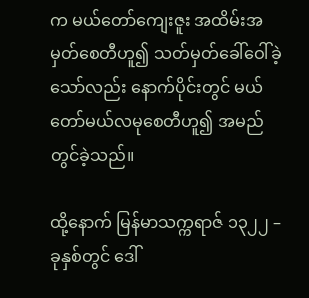က မယ်တော်ကျေးဇူး အထိမ်းအမှတ်စေတီဟူ၍ သတ်မှတ်ခေါ်ဝေါ်ခဲ့သော်လည်း နောက်ပိုင်းတွင် မယ်တော်မယ်လမုစေတီဟူ၍ အမည်တွင်ခဲ့သည်။

ထို့နောက် မြန်မာသက္ကရာဇ် ၁၃၂၂ – ခုနှစ်တွင် ဒေါ်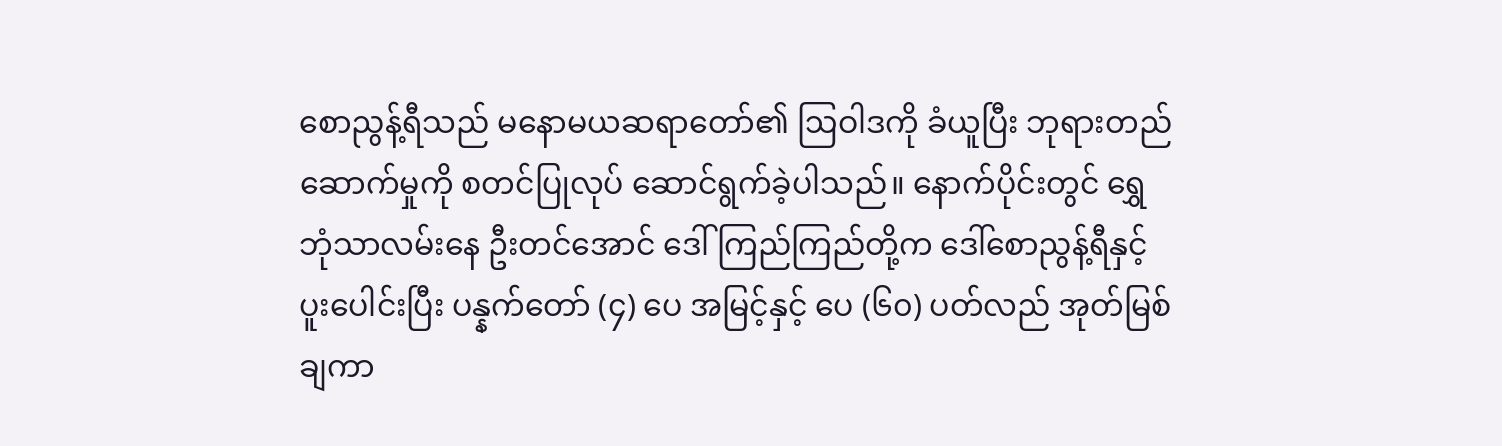စောညွန့်ရီသည် မနောမယဆရာတော်၏ ဩဝါဒကို ခံယူပြီး ဘုရားတည်ဆောက်မှုကို စတင်ပြုလုပ် ဆောင်ရွက်ခဲ့ပါသည်။ နောက်ပိုင်းတွင် ရွှေဘုံသာလမ်းနေ ဦးတင်အောင် ဒေါ်ကြည်ကြည်တို့က ဒေါ်စောညွန့်ရီနှင့် ပူးပေါင်းပြီး ပန္နက်တော် (၄) ပေ အမြင့်နှင့် ပေ (၆၀) ပတ်လည် အုတ်မြစ်ချကာ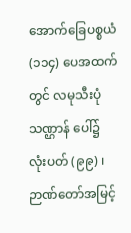အောက်ခြေပစ္စယံ (၁၁၄) ပေအထက်တွင် လမုသီးပုံသဏ္ဌာန် ပေါ်၌ လုံးပတ် (၉၉) ၊ ဉာဏ်တော်အမြင့်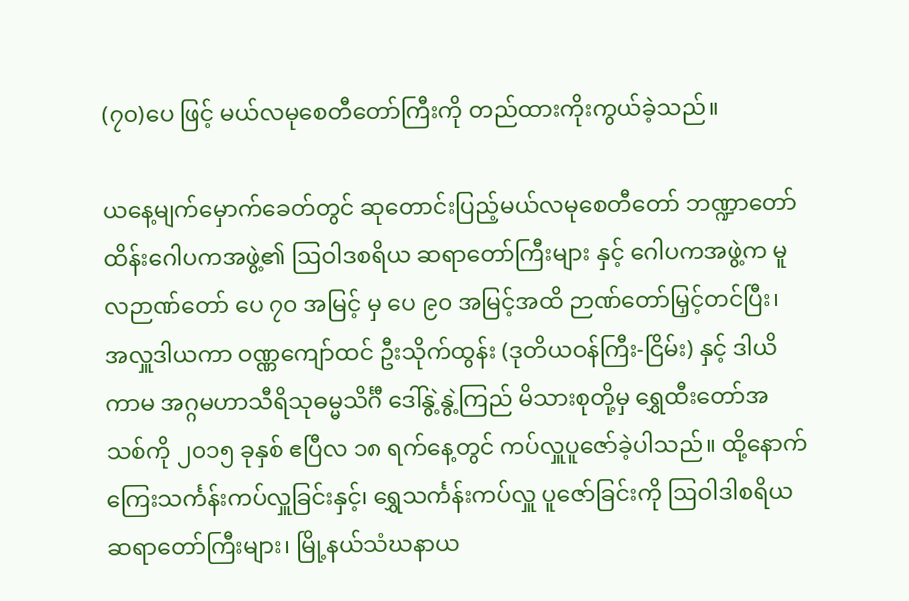(၇၀)ပေ ဖြင့် မယ်လမုစေတီတော်ကြီးကို တည်ထားကိုးကွယ်ခဲ့သည်။

ယနေ့မျက်မှောက်ခေတ်တွင် ဆုတောင်းပြည့်မယ်လမုစေတီတော် ဘဏ္ဍာတော်ထိန်းဂေါပကအဖွဲ့၏ ဩဝါဒစရိယ ဆရာတော်ကြီးများ နှင့် ဂေါပကအဖွဲ့က မူလဉာဏ်တော် ပေ ၇၀ အမြင့် မှ ပေ ၉၀ အမြင့်အထိ ဉာဏ်တော်မြှင့်တင်ပြီး၊ အလှူဒါယကာ ဝဏ္ဏကျော်ထင် ဦးသိုက်ထွန်း (ဒုတိယဝန်ကြီး-ငြိမ်း) နှင့် ဒါယိကာမ အဂ္ဂမဟာသီရိသုဓမ္မသိင်္ဂီ ဒေါ်နွဲ့နွဲ့ကြည် မိသားစုတို့မှ ရွှေထီးတော်အသစ်ကို ၂၀၁၅ ခုနှစ် ဧပြီလ ၁၈ ရက်နေ့တွင် ကပ်လှူပူဇော်ခဲ့ပါသည်။ ထို့နောက် ကြေးသင်္ကန်းကပ်လှူခြင်းနှင့်၊ ရွှေသင်္ကန်းကပ်လှူ ပူဇော်ခြင်းကို ဩဝါဒါစရိယ ဆရာတော်ကြီးများ၊ မြို့နယ်သံဃနာယ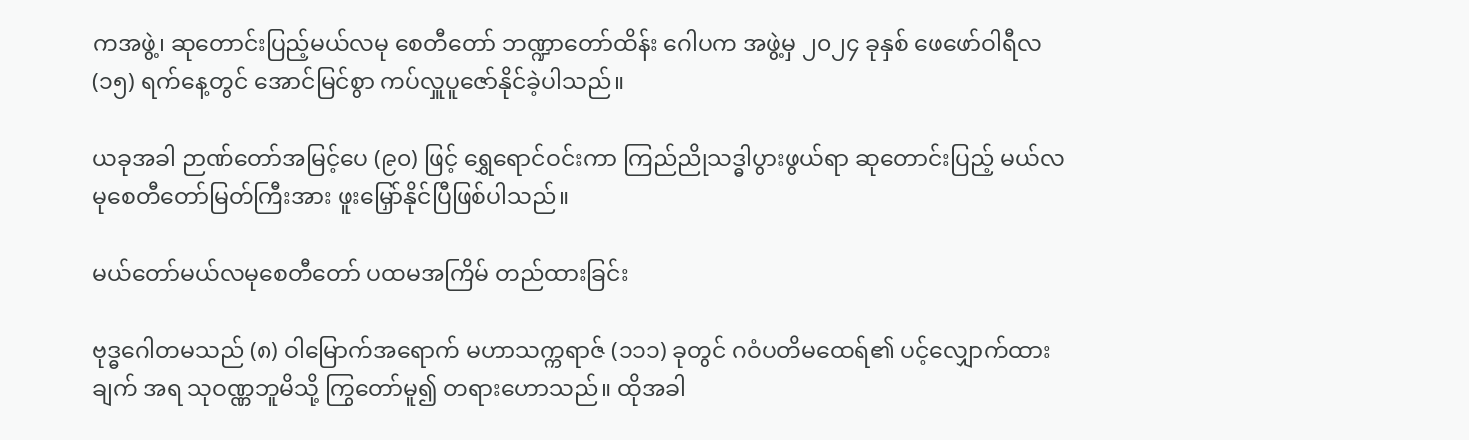ကအဖွဲ့၊ ဆုတောင်းပြည့်မယ်လမု စေတီတော် ဘဏ္ဍာတော်ထိန်း ဂေါပက အဖွဲ့မှ ၂၀၂၄ ခုနှစ် ဖေဖော်ဝါရီလ (၁၅) ရက်နေ့တွင် အောင်မြင်စွာ ကပ်လှူပူဇော်နိုင်ခဲ့ပါသည်။

ယခုအခါ ဉာဏ်တော်အမြင့်ပေ (၉၀) ဖြင့် ရွှေရောင်ဝင်းကာ ကြည်ညိုသဒ္ဓါပွားဖွယ်ရာ ဆုတောင်းပြည့် မယ်လမုစေတီတော်မြတ်ကြီးအား ဖူးမြှော်နိုင်ပြီဖြစ်ပါသည်။

မယ်တော်မယ်လမုစေတီတော် ပထမအကြိမ် တည်ထားခြင်း

ဗုဒ္ဓဂေါတမသည် (၈) ဝါမြောက်အရောက် မဟာသက္ကရာဇ် (၁၁၁) ခုတွင် ဂဝံပတိမထေရ်၏ ပင့်လျှောက်ထားချက် အရ သုဝဏ္ဏဘူမိသို့ ကြွတော်မူ၍ တရားဟောသည်။ ထိုအခါ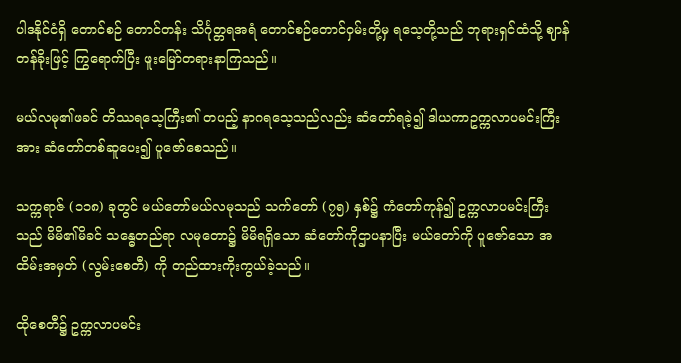ပါဒနိုင်ငံရှိ တောင်စဉ် တောင်တန်း သိင်္ဂုတ္တရအရံ တောင်စဉ်တောင်ဝှမ်းတို့မှ ရသေ့တို့သည် ဘုရားရှင်ထံသို့ ဈာန်တန်ခိုးဖြင့် ကြွရောက်ပြီး ဖူးမြော်တရားနာကြသည်။

မယ်လမု၏ဖခင် တိဿရသေ့ကြီး၏ တပည့် နာဂရသေ့သည်လည်း ဆံတော်ရခဲ့၍ ဒါယကာဥက္ကလာပမင်းကြီးအား ဆံတော်တစ်ဆူပေး၍ ပူဇော်စေသည်။

သက္ကရာဇ် (၁၁၈) ခုတွင် မယ်တော်မယ်လမုသည် သက်တော် (၇၅) နှစ်၌ ကံတော်ကုန်၍ ဥက္ကလာပမင်းကြီးသည် မိမိ၏မိခင် သန္ဓေတည်ရာ လမုတော၌ မိမိရရှိသော ဆံတော်ကိုဌာပနာပြီး မယ်တော်ကို ပူဇော်သော အထိမ်းအမှတ် (လွမ်းစေတီ) ကို တည်ထားကိုးကွယ်ခဲ့သည်။

ထိုစေတီ၌ ဥက္ကလာပမင်း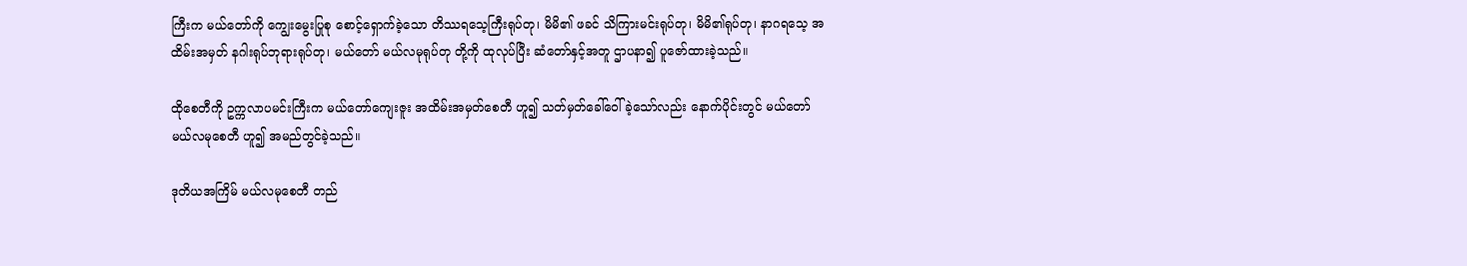ကြီးက မယ်တော်ကို ကျွေးမွေးပြုစု စောင့်ရှောက်ခဲ့သော တိဿရသေ့ကြီးရုပ်တု၊ မိမိ၏ ဖခင် သိကြားမင်းရုပ်တု၊ မိမိ၏ရုပ်တု၊ နာဂရသေ့ အထိမ်းအမှတ် နဂါးရုပ်ဘုရားရုပ်တု၊ မယ်တော် မယ်လမုရုပ်တု တို့ကို ထုလုပ်ပြီး ဆံတော်နှင့်အတူ ဌာပနာ၍ ပူဇော်ထားခဲ့သည်။

ထိုစေတီကို ဥက္ကလာပမင်းကြီးက မယ်တော်ကျေးဇူး အထိမ်းအမှတ်စေတီ ဟူ၍ သတ်မှတ်ခေါ်ဝေါ်ခဲ့သော်လည်း နောက်ပိုင်းတွင် မယ်တော်မယ်လမုစေတီ ဟူ၍ အမည်တွင်ခဲ့သည်။

ဒုတိယအကြိမ် မယ်လမုစေတီ တည်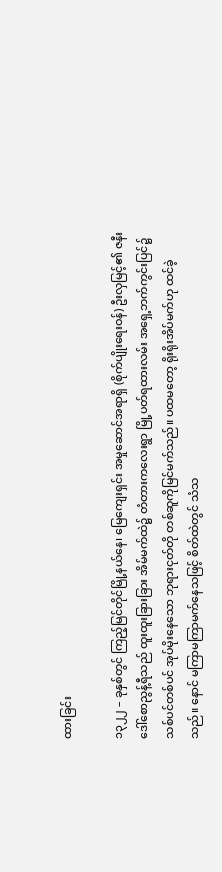ထားခြင်း

၁၃၂၂ – ခုနှစ်တွင် ကြည့်မြင်တိုင်မြို့နယ်နေ၊ မြေကျေးရှင်း အမှုဆောင်အရာရှိ (စိုက်ပျိုးရေးဝန်) ဦးလှမြင့်၏ ဇနီး ဒေါ်စောညွန့်ရီသည် ထူးထူးခြားခြား အိမ်မက်ထဲ၌ တံတားကလေးရွာ မြို့ပတ်ရထားလမ်း အရှေ့ဘက်ကွင်းပြင်၌ သစ်ပင်တစ်ပင် အုပ်မိုးနေသော ဘုရားငုတ်တို တစ်ဆူကိုမြင်မက်သည်။ ပထမတော့ ရိုးရိုးအိပ်မက်ဟု ထင်ခဲ့သည်။ နောင် မကြာမကြာမက်နေသဖြင့် စိတ်ထဲတွင် သံသ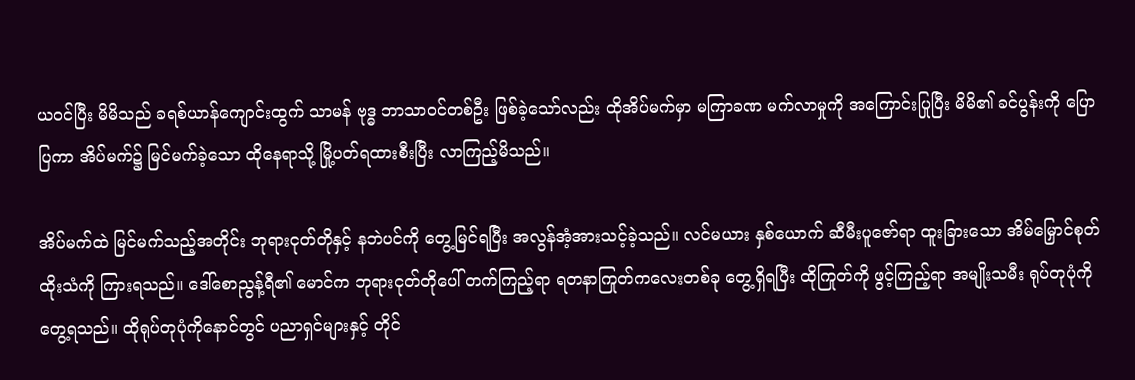ယဝင်ပြီး မိမိသည် ခရစ်ယာန်ကျောင်းထွက် သာမန် ဗုဒ္ဓ ဘာသာဝင်တစ်ဦး ဖြစ်ခဲ့သော်လည်း ထိုအိပ်မက်မှာ မကြာခဏ မက်လာမှုကို အကြောင်းပြုပြီး မိမိ၏ ခင်ပွန်းကို ပြောပြကာ အိပ်မက်၌ မြင်မက်ခဲ့သော ထိုနေရာသို့ မြို့ပတ်ရထားစီးပြီး လာကြည့်မိသည်။

အိပ်မက်ထဲ မြင်မက်သည့်အတိုင်း ဘုရားငုတ်တိုနှင့် နဘဲပင်ကို တွေ့မြင်ရပြီး အလွန်အံ့အားသင့်ခဲ့သည်။ လင်မယား နှစ်ယောက် ဆီမီးပူဇော်ရာ ထူးခြားသော အိမ်မြှောင်စုတ်ထိုးသံကို ကြားရသည်။ ဒေါ်စောညွန့်ရီ၏ မောင်က ဘုရားငုတ်တိုပေါ် တက်ကြည့်ရာ ရတနာကြုတ်ကလေးတစ်ခု တွေ့ရှိရပြီး ထိုကြုတ်ကို ဖွင့်ကြည့်ရာ အမျိုးသမီး ရုပ်တုပုံကို တွေ့ရသည်။ ထိုရုပ်တုပုံကိုနောင်တွင် ပညာရှင်များနှင့် တိုင်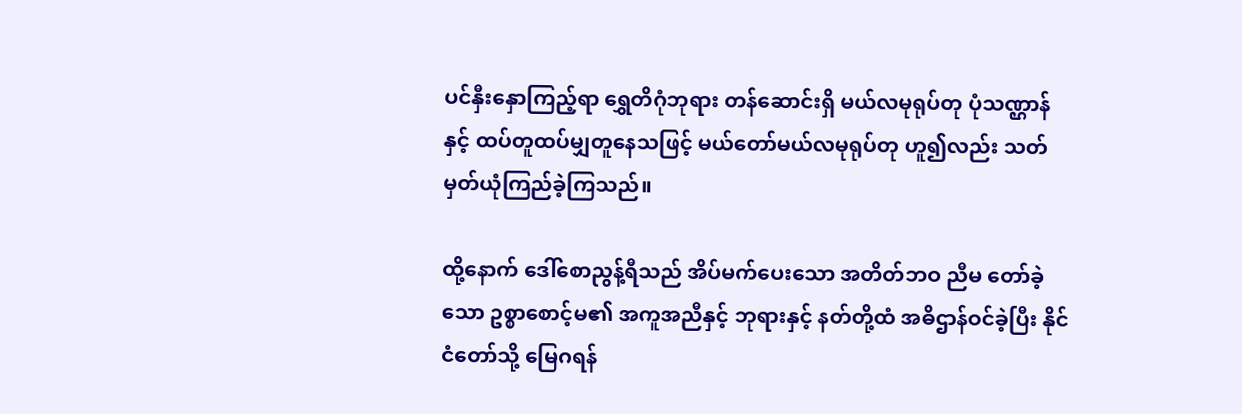ပင်နှီးနှောကြည့်ရာ ရွှေတိဂုံဘုရား တန်ဆောင်းရှိ မယ်လမုရုပ်တု ပုံသဏ္ဌာန်နှင့် ထပ်တူထပ်မျှတူနေသဖြင့် မယ်တော်မယ်လမုရုပ်တု ဟူ၍လည်း သတ်မှတ်ယုံကြည်ခဲ့ကြသည်။

ထို့နောက် ဒေါ်စောညွန့်ရီသည် အိပ်မက်ပေးသော အတိတ်ဘဝ ညီမ တော်ခဲ့သော ဥစ္စာစောင့်မ၏ အကူအညီနှင့် ဘုရားနှင့် နတ်တို့ထံ အဓိဌာန်ဝင်ခဲ့ပြီး နိုင်ငံတော်သို့ မြေဂရန်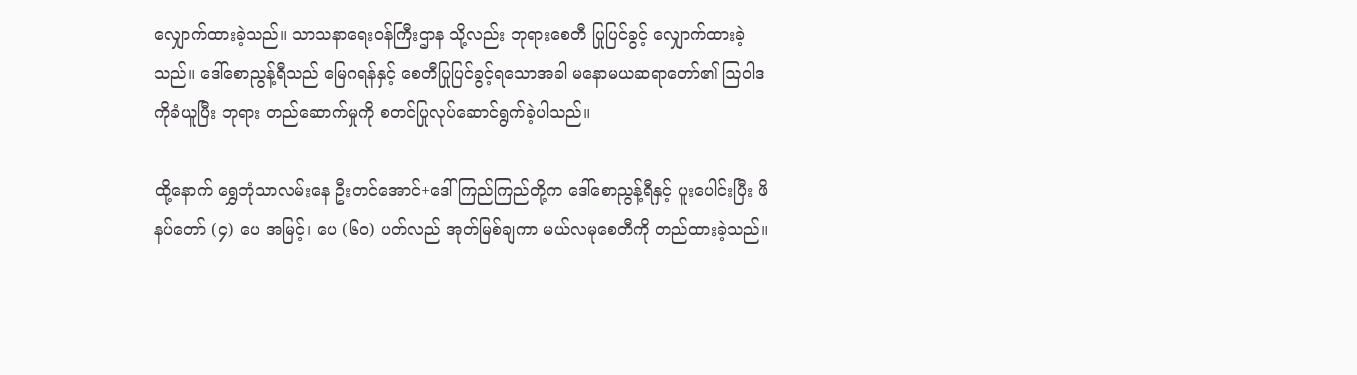လျှောက်ထားခဲ့သည်။ သာသနာရေးဝန်ကြီးဌာန သို့လည်း ဘုရားစေတီ ပြုပြင်ခွင့် လျှောက်ထားခဲ့သည်။ ဒေါ်စောညွန့်ရီသည် မြေဂရန်နှင့် စေတီပြုပြင်ခွင့်ရသောအခါ မနောမယဆရာတော်၏ ဩဝါဒကိုခံယူပြီး ဘုရား တည်ဆောက်မှုကို စတင်ပြုလုပ်ဆောင်ရွက်ခဲ့ပါသည်။

ထို့နောက် ရွှေဘုံသာလမ်းနေ ဦးတင်အောင်+ဒေါ်ကြည်ကြည်တို့က ဒေါ်စောညွန့်ရီနှင့် ပူးပေါင်းပြီး ဖိနပ်တော် (၄) ပေ အမြင့်၊ ပေ (၆၀) ပတ်လည် အုတ်မြစ်ချကာ မယ်လမုစေတီကို တည်ထားခဲ့သည်။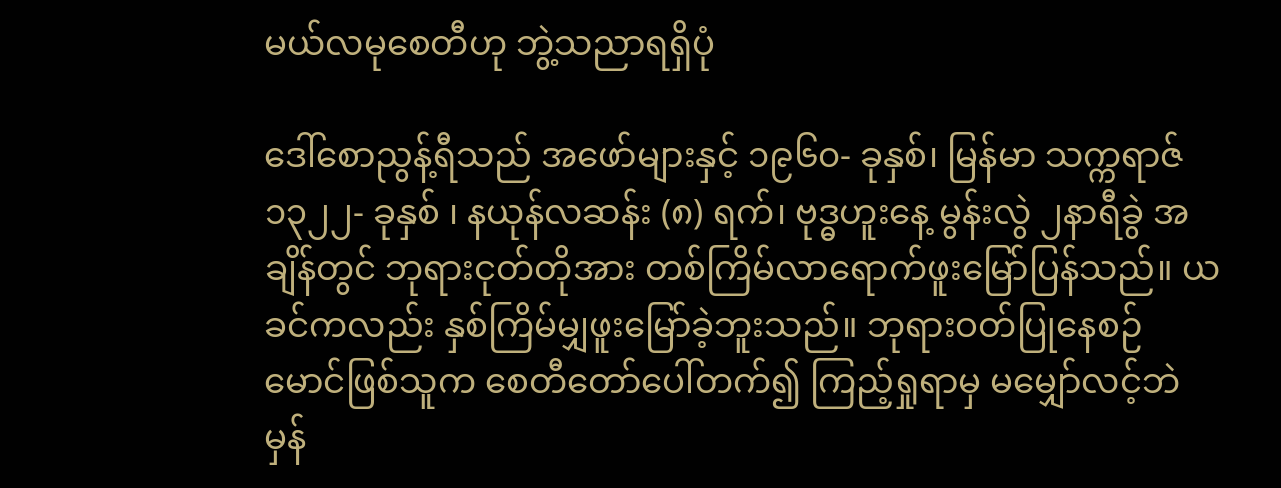မယ်လမုစေတီဟု ဘွဲ့သညာရရှိပုံ

ဒေါ်စောညွန့်ရီသည် အဖော်များနှင့် ၁၉၆၀- ခုနှစ်၊ မြန်မာ သက္ကရာဇ် ၁၃၂၂- ခုနှစ် ၊ နယုန်လဆန်း (၈) ရက်၊ ဗုဒ္ဓဟူးနေ့ မွန်းလွဲ ၂နာရီခွဲ အချိန်တွင် ဘုရားငုတ်တိုအား တစ်ကြိမ်လာရောက်ဖူးမြော်ပြန်သည်။ ယခင်ကလည်း နှစ်ကြိမ်မျှဖူးမြော်ခဲ့ဘူးသည်။ ဘုရားဝတ်ပြုနေစဉ် မောင်ဖြစ်သူက စေတီတော်ပေါ်တက်၍ ကြည့်ရှုရာမှ မမျှော်လင့်ဘဲ မှန်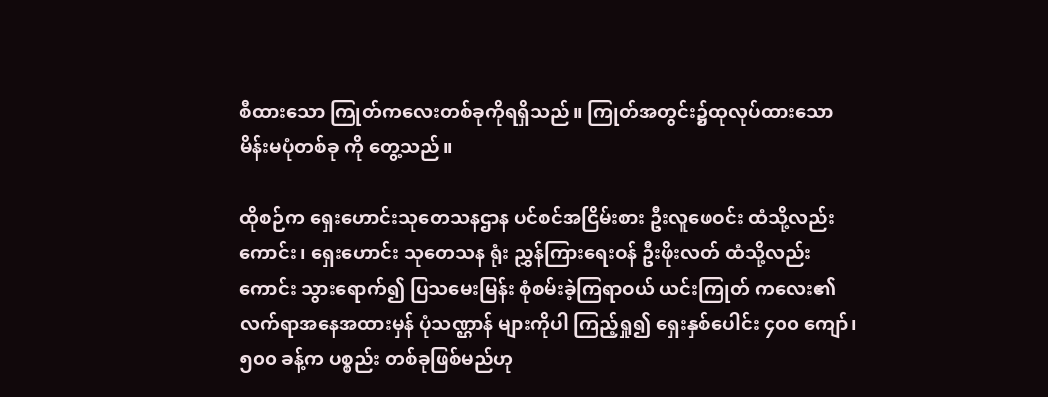စီထားသော ကြုတ်ကလေးတစ်ခုကိုရရှိသည်။ ကြုတ်အတွင်း၌ထုလုပ်ထားသော မိန်းမပုံတစ်ခု ကို တွေ့သည်။

ထိုစဉ်က ရှေးဟောင်းသုတေသနဌာန ပင်စင်အငြိမ်းစား ဦးလူဖေဝင်း ထံသို့လည်းကောင်း၊ ရှေးဟောင်း သုတေသန ရုံး ညွှန်ကြားရေးဝန် ဦးဖိုးလတ် ထံသို့လည်းကောင်း သွားရောက်၍ ပြသမေးမြန်း စုံစမ်းခဲ့ကြရာဝယ် ယင်းကြုတ် ကလေး၏ လက်ရာအနေအထားမှန် ပုံသဏ္ဌာန် များကိုပါ ကြည့်ရှု၍ ရှေးနှစ်ပေါင်း ၄၀၀ ကျော်၊ ၅၀၀ ခန့်က ပစ္စည်း တစ်ခုဖြစ်မည်ဟု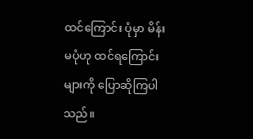ထင်ကြောင်း ပုံမှာ မိန်းမပုံဟု ထင်ရကြောင်းများကို ပြောဆိုကြပါသည်။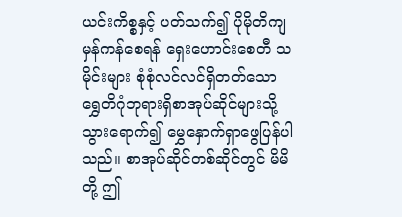ယင်းကိစ္စနှင့် ပတ်သက်၍ ပိုမိုတိကျမှန်ကန်စေရန် ရှေးဟောင်းစေတီ သမိုင်းများ စုံစုံလင်လင်ရှိတတ်သော ရွှေတိဂုံဘုရားရှိစာအုပ်ဆိုင်များသို့ သွားရောက်၍ မွှေနှောက်ရှာဖွေပြန်ပါသည်။ စာအုပ်ဆိုင်တစ်ဆိုင်တွင် မိမိတို့ ဤ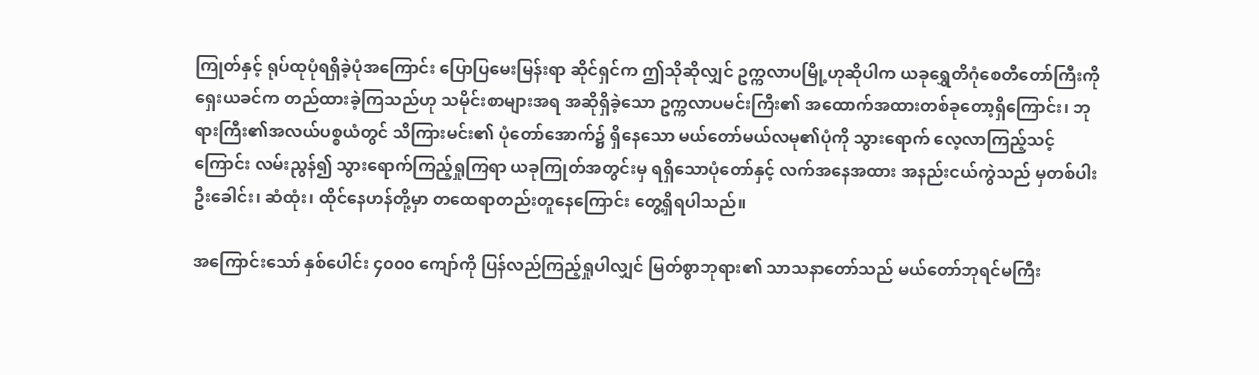ကြုတ်နှင့် ရုပ်ထုပုံရရှိခဲ့ပုံအကြောင်း ပြောပြမေးမြန်းရာ ဆိုင်ရှင်က ဤသိုဆိုလျှင် ဥက္ကလာပမြို့ဟုဆိုပါက ယခုရွှေတိဂုံစေတီတော်ကြီးကို ရှေးယခင်က တည်ထားခဲ့ကြသည်ဟု သမိုင်းစာများအရ အဆိုရှိခဲ့သော ဥက္ကလာပမင်းကြီး၏ အထောက်အထားတစ်ခုတော့ရှိကြောင်း၊ ဘုရားကြီး၏အလယ်ပစ္စယံတွင် သိကြားမင်း၏ ပုံတော်အောက်၌ ရှိနေသော မယ်တော်မယ်လမု၏ပုံကို သွားရောက် လေ့လာကြည့်သင့်ကြောင်း လမ်းညွန်၍ သွားရောက်ကြည့်ရှုကြရာ ယခုကြုတ်အတွင်းမှ ရရှိသောပုံတော်နှင့် လက်အနေအထား အနည်းငယ်ကွဲသည် မှတစ်ပါး ဦးခေါင်း၊ ဆံထုံး၊ ထိုင်နေဟန်တို့မှာ တထေရာတည်းတူနေကြောင်း တွေ့ရှိရပါသည်။

အကြောင်းသော် နှစ်ပေါင်း ၄၀၀၀ ကျော်ကို ပြန်လည်ကြည့်ရှုပါလျှင် မြတ်စွာဘုရား၏ သာသနာတော်သည် မယ်တော်ဘုရင်မကြီး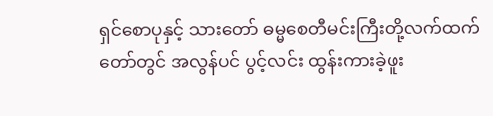ရှင်စောပုနှင့် သားတော် ဓမ္မစေတီမင်းကြီးတို့လက်ထက်တော်တွင် အလွန်ပင် ပွင့်လင်း ထွန်းကားခဲ့ဖူး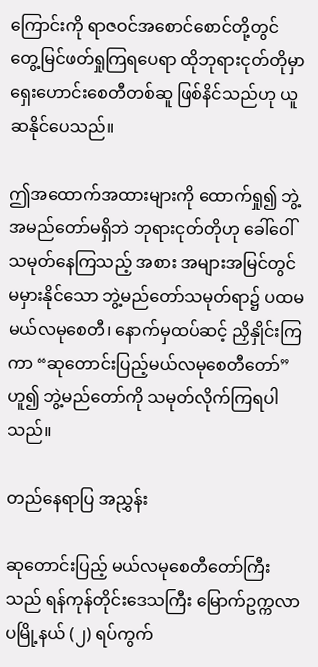ကြောင်းကို ရာဇဝင်အစောင်စောင်တို့တွင် တွေ့မြင်ဖတ်ရှုကြရပေရာ ထိုဘုရားငုတ်တိုမှာ ရှေးဟောင်းစေတီတစ်ဆူ ဖြစ်နိင်သည်ဟု ယူဆနိုင်ပေသည်။

ဤအထောက်အထားများကို ‌ထောက်ရှု၍ ဘွဲ့အမည်တော်မရှိဘဲ ဘုရားငုတ်တိုဟု ခေါ်ဝေါ်သမုတ်နေကြသည့် အစား အများအမြင်တွင် မမှားနိုင်သော ဘွဲ့မည်တော်သမုတ်ရာ၌ ပထမ မယ်လမုစေတီ၊ နောက်မှထပ်ဆင့် ညှိနှိုင်းကြကာ “ဆုတောင်းပြည့်မယ်လမုစေတီတော်” ဟူ၍ ဘွဲ့မည်တော်ကို သမုတ်လိုက်ကြရပါသည်။

တည်နေရာပြ အညွှန်း

ဆုတောင်းပြည့် မယ်လမုစေတီတော်ကြီးသည် ရန်ကုန်တိုင်းဒေသကြီး မြောက်ဥက္ကလာပမြို့နယ် (၂) ရပ်ကွက်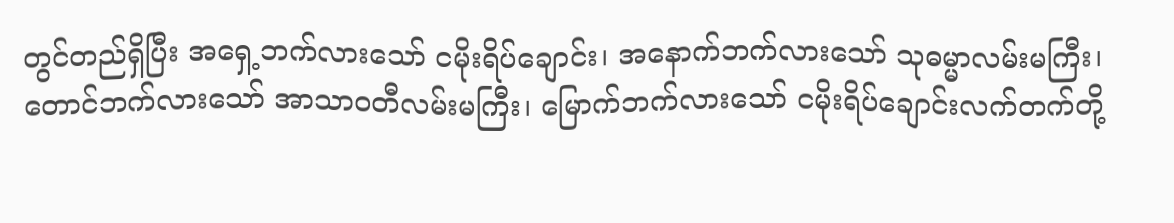တွင်တည်ရှိပြီး အရှေ့ဘက်လားသော် ငမိုးရိပ်ချောင်း၊ အနောက်ဘက်လားသော် သုဓမ္မာလမ်းမကြီး၊ တောင်ဘက်လားသော် အာသာဝတီလမ်းမကြီး၊ မြောက်ဘက်လားသော် ငမိုးရိပ်ချောင်းလက်တက်တို့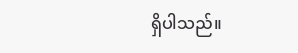ရှိပါသည်။